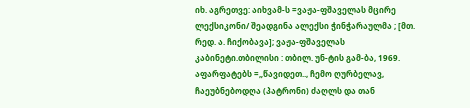იხ. აგრეთვე: აიხვამ-ს =ვაჟა-ფშაველას მცირე ლექსიკონი/ შეადგინა ალექსი ჭინჭარაულმა ; [მთ. რედ. ა. ჩიქობავა]; ვაჟა-ფშაველას კაბინეტი.თბილისი : თბილ. უნ-ტის გამ-ბა, 1969.
აფარფატებს =„წავიდეთ.., ჩემო ღურბელავ, ჩაეუბნებოდღა (პატრონი) ძაღლს და თან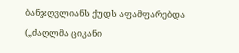ბანჯღვლიანს ქუდს აფამფარებდა („ძაღლმა ციკანი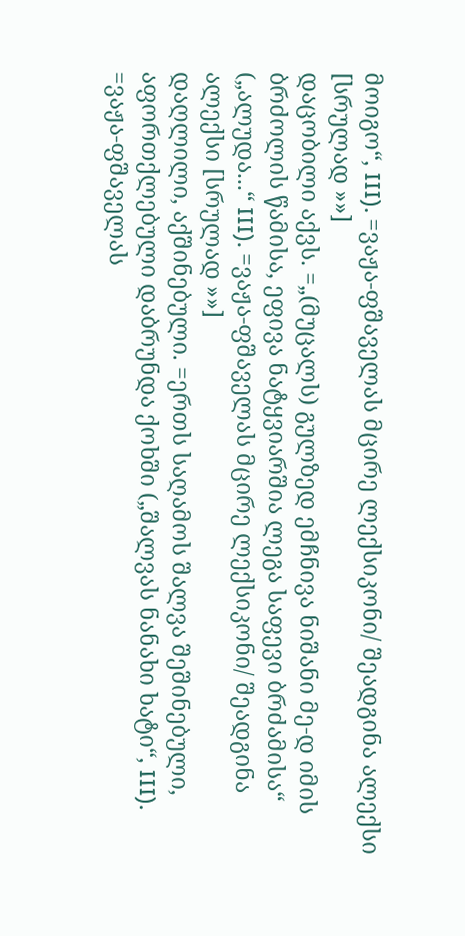მოიგო“, III). =ვაჟა-ფშაველას მცირე ლექსიკონი/ შეადგინა ალექსი [სრულად »»]
დაცობილი აქვს. =„(მუცალს) გულზედ ემჩნივა ნიშანი მე-დ იმის ბრძოლის წამისა, ეფივა ნატყვიარშია ლეგა საფევი ბრძამისა“ („ალუდა...“ III). =ვაჟა-ფშაველას მცირე ლექსიკონი/ შეადგინა ალექსი [სრულად »»]
დაღლილი, აქშინებული. =ერთს საღამოს შალვა შეშინებული, აფორთქლებული დაბრუნდა ქოხში („შალვას ნანახი ხატი“, III). =ვაჟა-ფშაველას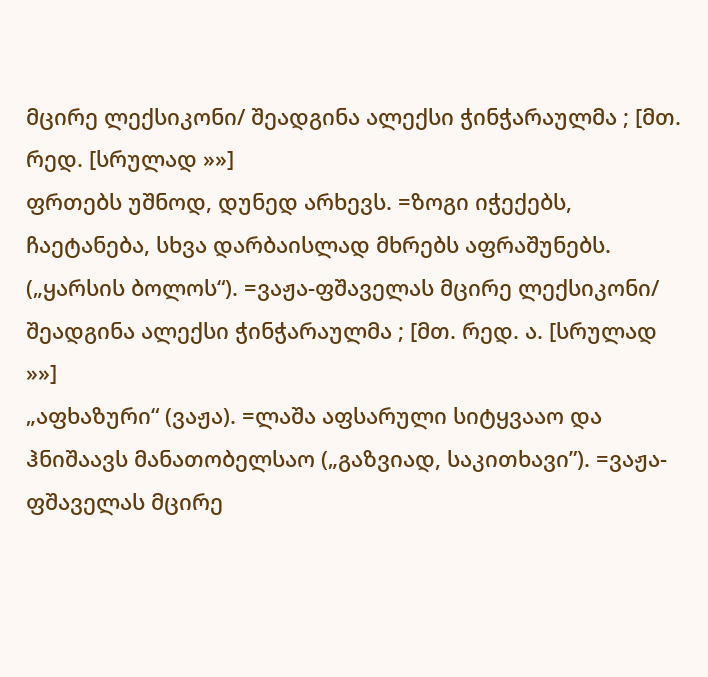მცირე ლექსიკონი/ შეადგინა ალექსი ჭინჭარაულმა ; [მთ. რედ. [სრულად »»]
ფრთებს უშნოდ, დუნედ არხევს. =ზოგი იჭექებს, ჩაეტანება, სხვა დარბაისლად მხრებს აფრაშუნებს. („ყარსის ბოლოს“). =ვაჟა-ფშაველას მცირე ლექსიკონი/ შეადგინა ალექსი ჭინჭარაულმა ; [მთ. რედ. ა. [სრულად »»]
„აფხაზური“ (ვაჟა). =ლაშა აფსარული სიტყვააო და ჰნიშაავს მანათობელსაო („გაზვიად, საკითხავი”). =ვაჟა-ფშაველას მცირე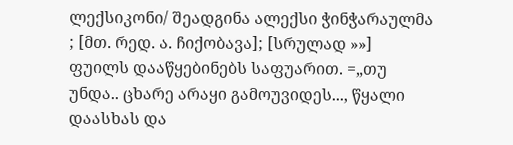ლექსიკონი/ შეადგინა ალექსი ჭინჭარაულმა ; [მთ. რედ. ა. ჩიქობავა]; [სრულად »»]
ფუილს დააწყებინებს საფუარით. =„თუ უნდა.. ცხარე არაყი გამოუვიდეს..., წყალი დაასხას და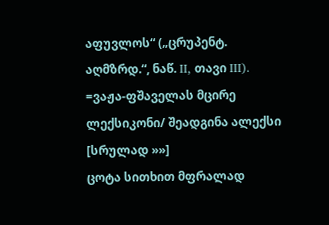აფუვლოს“ („ცრუპენტ. აღმზრდ.“, ნაწ. II, თავი III). =ვაჟა-ფშაველას მცირე ლექსიკონი/ შეადგინა ალექსი [სრულად »»]
ცოტა სითხით მფრალად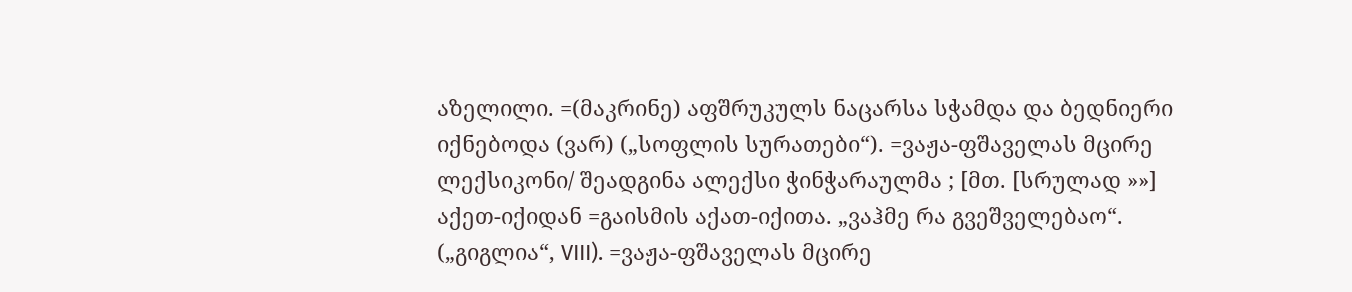აზელილი. =(მაკრინე) აფშრუკულს ნაცარსა სჭამდა და ბედნიერი იქნებოდა (ვარ) („სოფლის სურათები“). =ვაჟა-ფშაველას მცირე ლექსიკონი/ შეადგინა ალექსი ჭინჭარაულმა ; [მთ. [სრულად »»]
აქეთ-იქიდან =გაისმის აქათ-იქითა. „ვაჰმე რა გვეშველებაო“. („გიგლია“, VIII). =ვაჟა-ფშაველას მცირე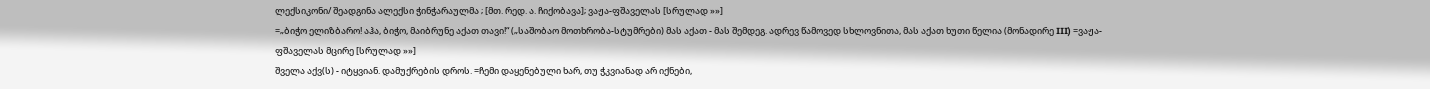ლექსიკონი/ შეადგინა ალექსი ჭინჭარაულმა ; [მთ. რედ. ა. ჩიქობავა]; ვაჟა-ფშაველას [სრულად »»]
=„ბიჭო ელიზბარო! აჰა, ბიჭო, მაიბრუნე აქათ თავი!“ („საშობაო მოთხრობა-სტუმრები) მას აქათ - მას შემდეგ. ადრევ წამოვედ სხლოვნითა, მას აქათ ხუთი წელია (მონადირე III) =ვაჟა-ფშაველას მცირე [სრულად »»]
შველა აქვ(ს) - იტყვიან. დამუქრების დროს. =ჩემი დაყენებული ხარ, თუ ჭკვიანად არ იქნები,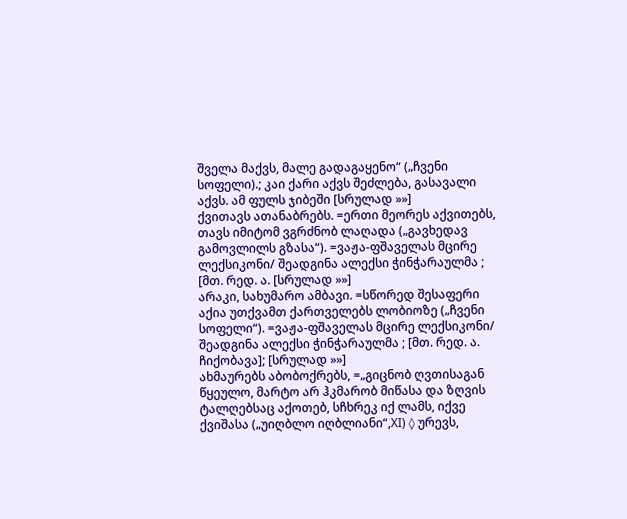შველა მაქვს, მალე გადაგაყენო“ („ჩვენი სოფელი).; კაი ქარი აქვს შეძლება, გასავალი აქვს. ამ ფულს ჯიბეში [სრულად »»]
ქვითავს ათანაბრებს. =ერთი მეორეს აქვითებს, თავს იმიტომ ვგრძნობ ლაღადა („გავხედავ გამოვლილს გზასა“). =ვაჟა-ფშაველას მცირე ლექსიკონი/ შეადგინა ალექსი ჭინჭარაულმა ; [მთ. რედ. ა. [სრულად »»]
არაკი, სახუმარო ამბავი. =სწორედ შესაფერი აქია უთქვამთ ქართველებს ლობიოზე („ჩვენი სოფელი“). =ვაჟა-ფშაველას მცირე ლექსიკონი/ შეადგინა ალექსი ჭინჭარაულმა ; [მთ. რედ. ა. ჩიქობავა]; [სრულად »»]
ახმაურებს აბობოქრებს, =„გიცნობ ღვთისაგან წყეულო, მარტო არ ჰკმარობ მიწასა და ზღვის ტალღებსაც აქოთებ, სჩხრეკ იქ ლამს, იქვე ქვიშასა („უიღბლო იღბლიანი“,XI) ◊ ურევს,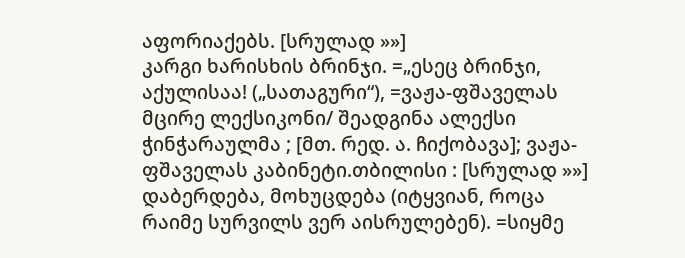აფორიაქებს. [სრულად »»]
კარგი ხარისხის ბრინჯი. =„ესეც ბრინჯი, აქულისაა! („სათაგური“), =ვაჟა-ფშაველას მცირე ლექსიკონი/ შეადგინა ალექსი ჭინჭარაულმა ; [მთ. რედ. ა. ჩიქობავა]; ვაჟა-ფშაველას კაბინეტი.თბილისი : [სრულად »»]
დაბერდება, მოხუცდება (იტყვიან, როცა რაიმე სურვილს ვერ აისრულებენ). =სიყმე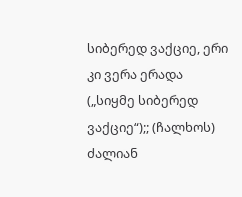სიბერედ ვაქციე, ერი კი ვერა ერადა („სიყმე სიბერედ ვაქციე“);; (ჩალხოს) ძალიან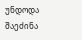უნდოდა შაეძინა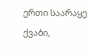ერთი საარაყე ქვაბი,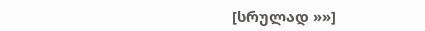[სრულად »»]